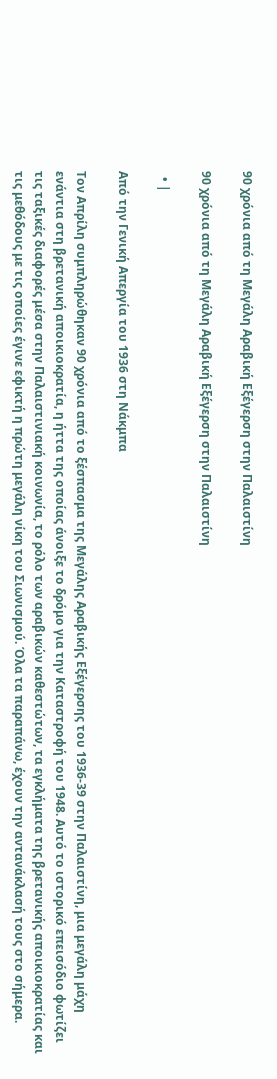90 χρόνια από τη Μεγάλη Αραβική Εξέγερση στην Παλαιστίνη

90 χρόνια από τη Μεγάλη Αραβική Εξέγερση στην Παλαιστίνη

  • |

Από την Γενική Απεργία του 1936 στη Νάκμπα

Τον Απρίλη συμπληρώθηκαν 90 χρόνια από το ξέσπασμα της Μεγάλης Αραβικής Εξέγερσης του 1936-39 στην Παλαιστίνη, μια μεγάλη μάχη ενάντια στη βρετανική αποικιοκρατία, η ήττα της οποίας άνοιξε το δρόμο για την Καταστροφή του 1948. Αυτό το ιστορικό επεισόδιο φωτίζει τις ταξικές διαφορές μέσα στην Παλαιστινιακή κοινωνία, το ρόλο των αραβικών καθεστώτων, τα εγκλήματα της βρετανικής αποικιοκρατίας και τις μεθόδους με τις οποίες έγινε εφικτή η πρώτη μεγάλη νίκη του Σιωνισμού. Όλα τα παραπάνω, έχουν την αντανάκλασή τους στο σήμερα.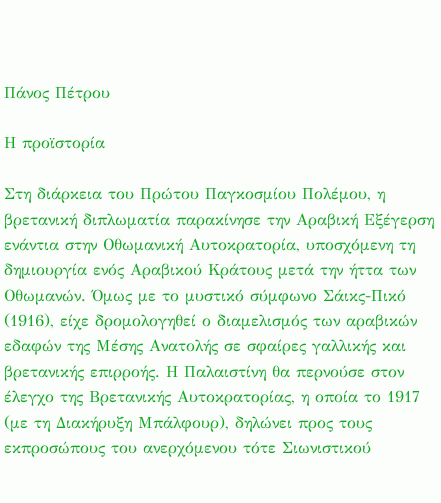Πάνος Πέτρου

Η προϊστορία

Στη διάρκεια του Πρώτου Παγκοσμίου Πολέμου, η βρετανική διπλωματία παρακίνησε την Αραβική Εξέγερση ενάντια στην Οθωμανική Αυτοκρατορία, υποσχόμενη τη δημιουργία ενός Αραβικού Κράτους μετά την ήττα των Οθωμανών. Όμως με το μυστικό σύμφωνο Σάικς-Πικό (1916), είχε δρομολογηθεί ο διαμελισμός των αραβικών εδαφών της Μέσης Ανατολής σε σφαίρες γαλλικής και βρετανικής επιρροής. Η Παλαιστίνη θα περνούσε στον έλεγχο της Βρετανικής Αυτοκρατορίας, η οποία το 1917  (με τη Διακήρυξη Μπάλφουρ), δηλώνει προς τους εκπροσώπους του ανερχόμενου τότε Σιωνιστικού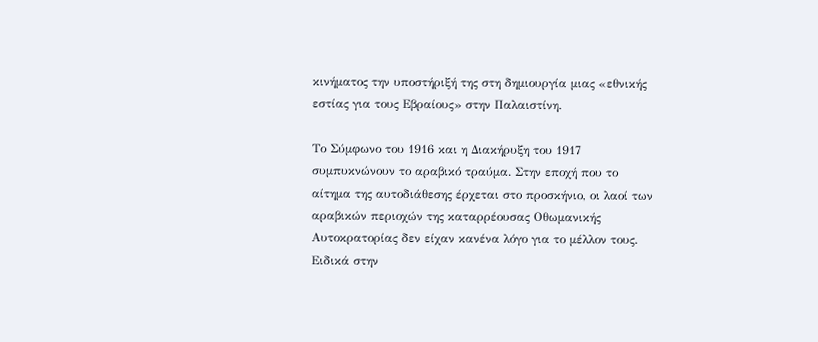κινήματος την υποστήριξή της στη δημιουργία μιας «εθνικής εστίας για τους Εβραίους» στην Παλαιστίνη.

Το Σύμφωνο του 1916 και η Διακήρυξη του 1917 συμπυκνώνουν το αραβικό τραύμα. Στην εποχή που το αίτημα της αυτοδιάθεσης έρχεται στο προσκήνιο, οι λαοί των αραβικών περιοχών της καταρρέουσας Οθωμανικής Αυτοκρατορίας δεν είχαν κανένα λόγο για το μέλλον τους. Ειδικά στην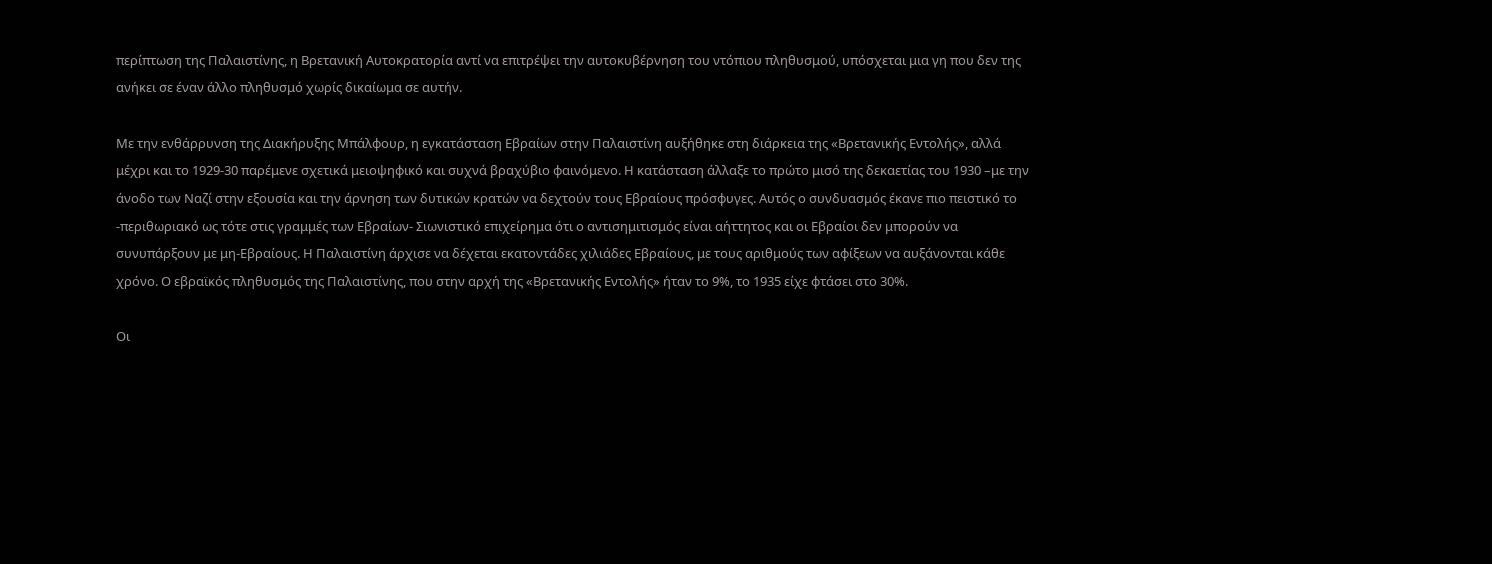περίπτωση της Παλαιστίνης, η Βρετανική Αυτοκρατορία αντί να επιτρέψει την αυτοκυβέρνηση του ντόπιου πληθυσμού, υπόσχεται μια γη που δεν της ανήκει σε έναν άλλο πληθυσμό χωρίς δικαίωμα σε αυτήν.

Με την ενθάρρυνση της Διακήρυξης Μπάλφουρ, η εγκατάσταση Εβραίων στην Παλαιστίνη αυξήθηκε στη διάρκεια της «Βρετανικής Εντολής», αλλά μέχρι και το 1929-30 παρέμενε σχετικά μειοψηφικό και συχνά βραχύβιο φαινόμενο. Η κατάσταση άλλαξε το πρώτο μισό της δεκαετίας του 1930 –με την άνοδο των Ναζί στην εξουσία και την άρνηση των δυτικών κρατών να δεχτούν τους Εβραίους πρόσφυγες. Αυτός ο συνδυασμός έκανε πιο πειστικό το -περιθωριακό ως τότε στις γραμμές των Εβραίων- Σιωνιστικό επιχείρημα ότι ο αντισημιτισμός είναι αήττητος και οι Εβραίοι δεν μπορούν να συνυπάρξουν με μη-Εβραίους. Η Παλαιστίνη άρχισε να δέχεται εκατοντάδες χιλιάδες Εβραίους, με τους αριθμούς των αφίξεων να αυξάνονται κάθε χρόνο. Ο εβραϊκός πληθυσμός της Παλαιστίνης, που στην αρχή της «Βρετανικής Εντολής» ήταν το 9%, το 1935 είχε φτάσει στο 30%.

Οι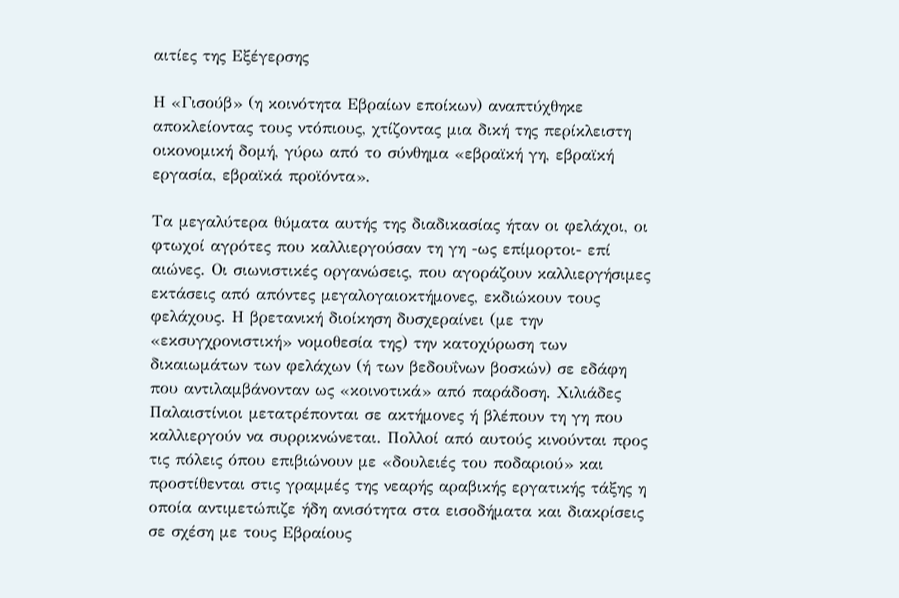αιτίες της Εξέγερσης

Η «Γισούβ» (η κοινότητα Εβραίων εποίκων) αναπτύχθηκε αποκλείοντας τους ντόπιους, χτίζοντας μια δική της περίκλειστη οικονομική δομή, γύρω από το σύνθημα «εβραϊκή γη, εβραϊκή εργασία, εβραϊκά προϊόντα».

Τα μεγαλύτερα θύματα αυτής της διαδικασίας ήταν οι φελάχοι, οι φτωχοί αγρότες που καλλιεργούσαν τη γη -ως επίμορτοι- επί αιώνες. Οι σιωνιστικές οργανώσεις, που αγοράζουν καλλιεργήσιμες εκτάσεις από απόντες μεγαλογαιοκτήμονες, εκδιώκουν τους φελάχους. Η βρετανική διοίκηση δυσχεραίνει (με την «εκσυγχρονιστική» νομοθεσία της) την κατοχύρωση των δικαιωμάτων των φελάχων (ή των βεδουΐνων βοσκών) σε εδάφη που αντιλαμβάνονταν ως «κοινοτικά» από παράδοση. Χιλιάδες Παλαιστίνιοι μετατρέπονται σε ακτήμονες ή βλέπουν τη γη που καλλιεργούν να συρρικνώνεται. Πολλοί από αυτούς κινούνται προς τις πόλεις όπου επιβιώνουν με «δουλειές του ποδαριού» και προστίθενται στις γραμμές της νεαρής αραβικής εργατικής τάξης η οποία αντιμετώπιζε ήδη ανισότητα στα εισοδήματα και διακρίσεις σε σχέση με τους Εβραίους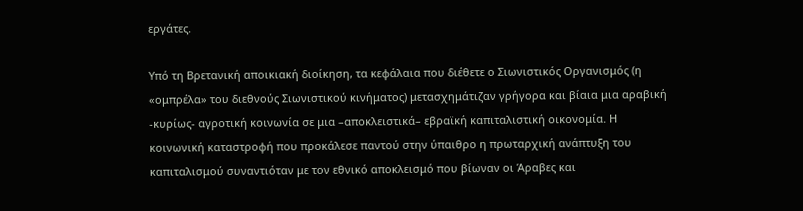εργάτες.

Υπό τη Βρετανική αποικιακή διοίκηση, τα κεφάλαια που διέθετε ο Σιωνιστικός Οργανισμός (η «ομπρέλα» του διεθνούς Σιωνιστικού κινήματος) μετασχημάτιζαν γρήγορα και βίαια μια αραβική -κυρίως- αγροτική κοινωνία σε μια –αποκλειστικά– εβραϊκή καπιταλιστική οικονομία. Η κοινωνική καταστροφή που προκάλεσε παντού στην ύπαιθρο η πρωταρχική ανάπτυξη του καπιταλισμού συναντιόταν με τον εθνικό αποκλεισμό που βίωναν οι Άραβες και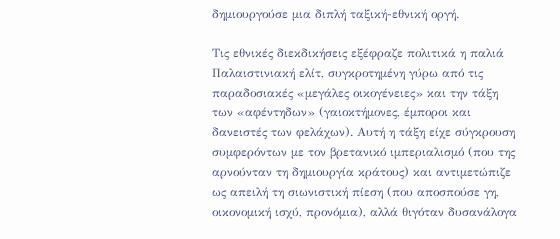δημιουργούσε μια διπλή ταξική-εθνική οργή.

Τις εθνικές διεκδικήσεις εξέφραζε πολιτικά η παλιά Παλαιστινιακή ελίτ, συγκροτημένη γύρω από τις παραδοσιακές «μεγάλες οικογένειες» και την τάξη των «αφέντηδων» (γαιοκτήμονες, έμποροι και δανειστές των φελάχων). Αυτή η τάξη είχε σύγκρουση συμφερόντων με τον βρετανικό ιμπεριαλισμό (που της αρνούνταν τη δημιουργία κράτους) και αντιμετώπιζε ως απειλή τη σιωνιστική πίεση (που αποσπούσε γη, οικονομική ισχύ, προνόμια), αλλά θιγόταν δυσανάλογα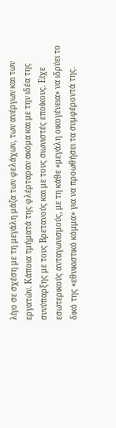λίγο σε σχέση με τη μεγάλη μάζα των φελάχων, των ανέργων και των εργατών. Κάποια τμήματά της φλέρταραν ακόμα και με την ιδέα της συνύπαρξης με τους Βρετανούς και με τους σιωνιστές εποίκους. Είχε εσωτερικούς ανταγωνισμούς, με τη κάθε «μεγάλη οικογένεια» να ιδρύει το δικό της «εθνικιστικό κόμμα» για να προωθήσει τα συμφέροντά της.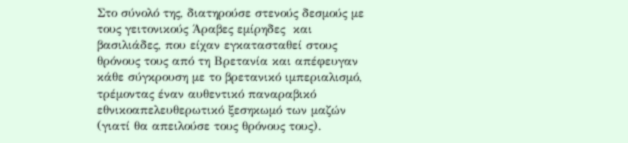Στο σύνολό της, διατηρούσε στενούς δεσμούς με τους γειτονικούς Άραβες εμίρηδες  και βασιλιάδες, που είχαν εγκατασταθεί στους θρόνους τους από τη Βρετανία και απέφευγαν κάθε σύγκρουση με το βρετανικό ιμπεριαλισμό, τρέμοντας έναν αυθεντικό παναραβικό εθνικοαπελευθερωτικό ξεσηκωμό των μαζών (γιατί θα απειλούσε τους θρόνους τους).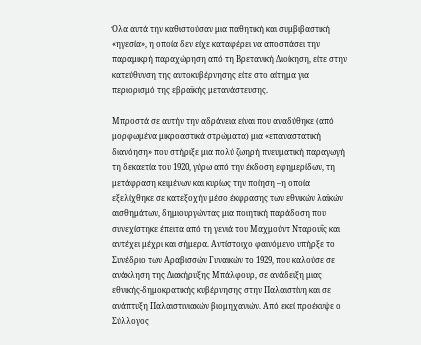Όλα αυτά την καθιστούσαν μια παθητική και συμβιβαστική «ηγεσία», η οποία δεν είχε καταφέρει να αποσπάσει την παραμικρή παραχώρηση από τη Βρετανική Διοίκηση, είτε στην κατεύθυνση της αυτοκυβέρνησης είτε στο αίτημα για περιορισμό της εβραϊκής μετανάστευσης.

Μπροστά σε αυτήν την αδράνεια είναι που αναδύθηκε (από μορφωμένα μικροαστικά στρώματα) μια «επαναστατική διανόηση» που στήριξε μια πολύ ζωηρή πνευματική παραγωγή τη δεκαετία του 1920, γύρω από την έκδοση εφημερίδων, τη μετάφραση κειμένων και κυρίως την ποίηση –η οποία εξελίχθηκε σε κατεξοχήν μέσο έκφρασης των εθνικών λαϊκών  αισθημάτων, δημιουργώντας μια ποιητική παράδοση που συνεχίστηκε έπειτα από τη γενιά του Μαχμούντ Νταρουΐς και αντέχει μέχρι και σήμερα. Αντίστοιχο φαινόμενο υπήρξε το Συνέδριο των Αραβισσών Γυναικών το 1929, που καλούσε σε ανάκληση της Διακήρυξης Μπάλφουρ, σε ανάδειξη μιας εθνικής-δημοκρατικής κυβέρνησης στην Παλαιστίνη και σε ανάπτυξη Παλαιστινιακών βιομηχανιών. Από εκεί προέκυψε ο Σύλλογος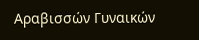Αραβισσών Γυναικών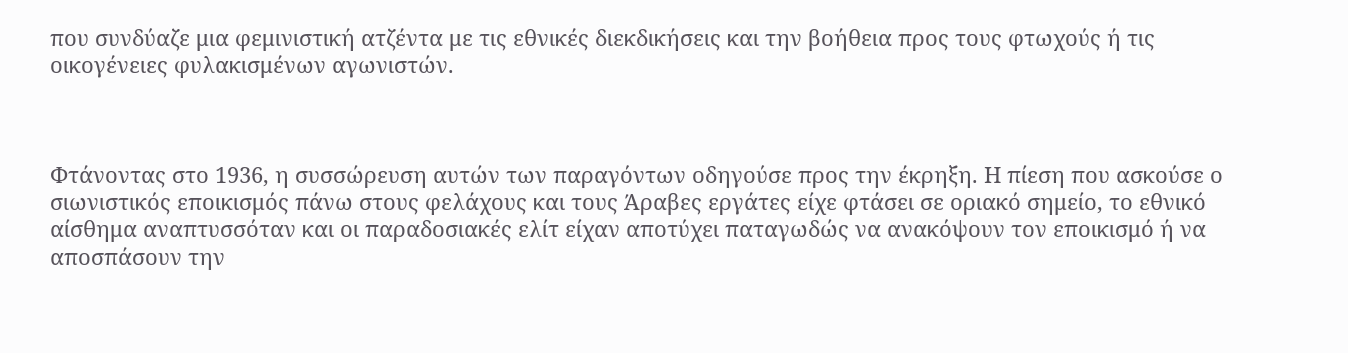που συνδύαζε μια φεμινιστική ατζέντα με τις εθνικές διεκδικήσεις και την βοήθεια προς τους φτωχούς ή τις οικογένειες φυλακισμένων αγωνιστών.



Φτάνοντας στο 1936, η συσσώρευση αυτών των παραγόντων οδηγούσε προς την έκρηξη. Η πίεση που ασκούσε ο σιωνιστικός εποικισμός πάνω στους φελάχους και τους Άραβες εργάτες είχε φτάσει σε οριακό σημείο, το εθνικό αίσθημα αναπτυσσόταν και οι παραδοσιακές ελίτ είχαν αποτύχει παταγωδώς να ανακόψουν τον εποικισμό ή να αποσπάσουν την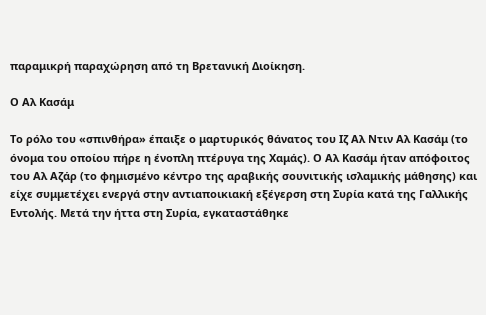παραμικρή παραχώρηση από τη Βρετανική Διοίκηση.

Ο Αλ Κασάμ

Το ρόλο του «σπινθήρα» έπαιξε ο μαρτυρικός θάνατος του Ιζ Αλ Ντιν Αλ Κασάμ (το όνομα του οποίου πήρε η ένοπλη πτέρυγα της Χαμάς). Ο Αλ Κασάμ ήταν απόφοιτος του Αλ Αζάρ (το φημισμένο κέντρο της αραβικής σουνιτικής ισλαμικής μάθησης) και είχε συμμετέχει ενεργά στην αντιαποικιακή εξέγερση στη Συρία κατά της Γαλλικής Εντολής. Μετά την ήττα στη Συρία, εγκαταστάθηκε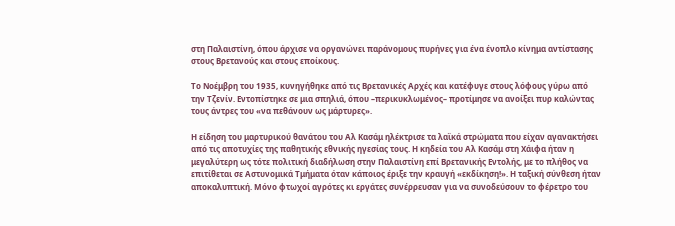στη Παλαιστίνη, όπου άρχισε να οργανώνει παράνομους πυρήνες για ένα ένοπλο κίνημα αντίστασης στους Βρετανούς και στους εποίκους.

Το Νοέμβρη του 1935, κυνηγήθηκε από τις Βρετανικές Αρχές και κατέφυγε στους λόφους γύρω από την Τζενίν. Εντοπίστηκε σε μια σπηλιά, όπου –περικυκλωμένος– προτίμησε να ανοίξει πυρ καλώντας τους άντρες του «να πεθάνουν ως μάρτυρες».

Η είδηση του μαρτυρικού θανάτου του Αλ Κασάμ ηλέκτρισε τα λαϊκά στρώματα που είχαν αγανακτήσει από τις αποτυχίες της παθητικής εθνικής ηγεσίας τους. Η κηδεία του Αλ Κασάμ στη Χάιφα ήταν η μεγαλύτερη ως τότε πολιτική διαδήλωση στην Παλαιστίνη επί Βρετανικής Εντολής, με το πλήθος να επιτίθεται σε Αστυνομικά Τμήματα όταν κάποιος έριξε την κραυγή «εκδίκηση!». Η ταξική σύνθεση ήταν αποκαλυπτική. Μόνο φτωχοί αγρότες κι εργάτες συνέρρευσαν για να συνοδεύσουν το φέρετρο του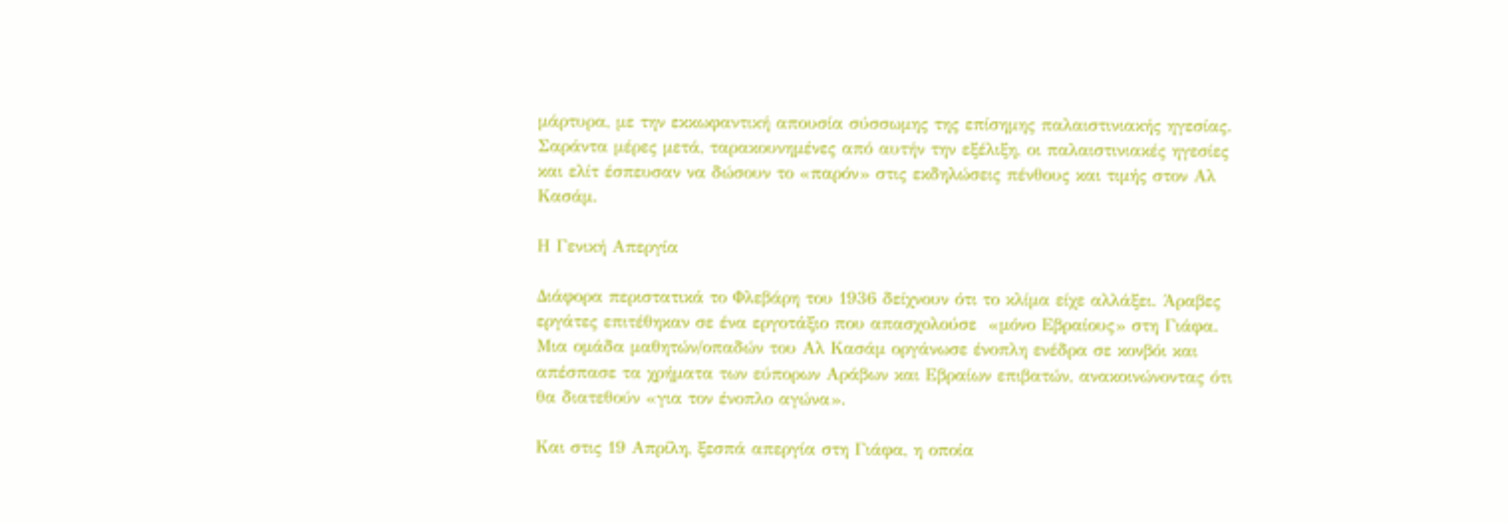μάρτυρα, με την εκκωφαντική απουσία σύσσωμης της επίσημης παλαιστινιακής ηγεσίας. Σαράντα μέρες μετά, ταρακουνημένες από αυτήν την εξέλιξη, οι παλαιστινιακές ηγεσίες και ελίτ έσπευσαν να δώσουν το «παρόν» στις εκδηλώσεις πένθους και τιμής στον Αλ Κασάμ.

Η Γενική Απεργία

Διάφορα περιστατικά το Φλεβάρη του 1936 δείχνουν ότι το κλίμα είχε αλλάξει. Άραβες εργάτες επιτέθηκαν σε ένα εργοτάξιο που απασχολούσε  «μόνο Εβραίους» στη Γιάφα. Μια ομάδα μαθητών/οπαδών του Αλ Κασάμ οργάνωσε ένοπλη ενέδρα σε κονβόι και απέσπασε τα χρήματα των εύπορων Αράβων και Εβραίων επιβατών, ανακοινώνοντας ότι θα διατεθούν «για τον ένοπλο αγώνα».

Και στις 19 Απρίλη, ξεσπά απεργία στη Γιάφα, η οποία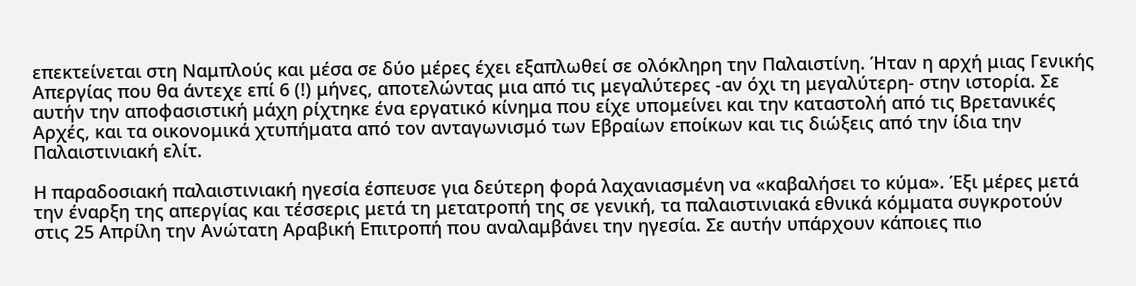επεκτείνεται στη Ναμπλούς και μέσα σε δύο μέρες έχει εξαπλωθεί σε ολόκληρη την Παλαιστίνη. Ήταν η αρχή μιας Γενικής Απεργίας που θα άντεχε επί 6 (!) μήνες, αποτελώντας μια από τις μεγαλύτερες -αν όχι τη μεγαλύτερη- στην ιστορία. Σε αυτήν την αποφασιστική μάχη ρίχτηκε ένα εργατικό κίνημα που είχε υπομείνει και την καταστολή από τις Βρετανικές Αρχές, και τα οικονομικά χτυπήματα από τον ανταγωνισμό των Εβραίων εποίκων και τις διώξεις από την ίδια την Παλαιστινιακή ελίτ.

Η παραδοσιακή παλαιστινιακή ηγεσία έσπευσε για δεύτερη φορά λαχανιασμένη να «καβαλήσει το κύμα». Έξι μέρες μετά την έναρξη της απεργίας και τέσσερις μετά τη μετατροπή της σε γενική, τα παλαιστινιακά εθνικά κόμματα συγκροτούν στις 25 Απρίλη την Ανώτατη Αραβική Επιτροπή που αναλαμβάνει την ηγεσία. Σε αυτήν υπάρχουν κάποιες πιο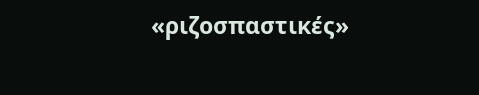«ριζοσπαστικές»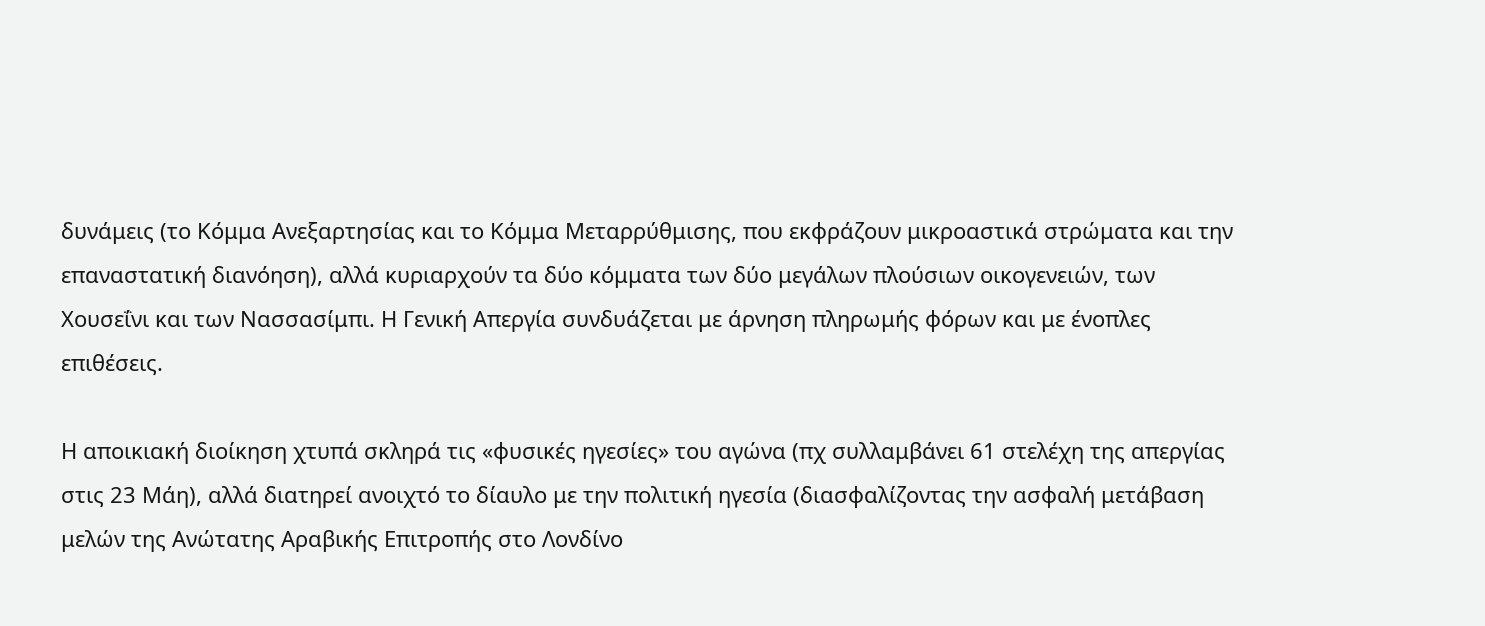δυνάμεις (το Κόμμα Ανεξαρτησίας και το Κόμμα Μεταρρύθμισης, που εκφράζουν μικροαστικά στρώματα και την επαναστατική διανόηση), αλλά κυριαρχούν τα δύο κόμματα των δύο μεγάλων πλούσιων οικογενειών, των Χουσεΐνι και των Νασσασίμπι. Η Γενική Απεργία συνδυάζεται με άρνηση πληρωμής φόρων και με ένοπλες επιθέσεις.

Η αποικιακή διοίκηση χτυπά σκληρά τις «φυσικές ηγεσίες» του αγώνα (πχ συλλαμβάνει 61 στελέχη της απεργίας στις 23 Μάη), αλλά διατηρεί ανοιχτό το δίαυλο με την πολιτική ηγεσία (διασφαλίζοντας την ασφαλή μετάβαση μελών της Ανώτατης Αραβικής Επιτροπής στο Λονδίνο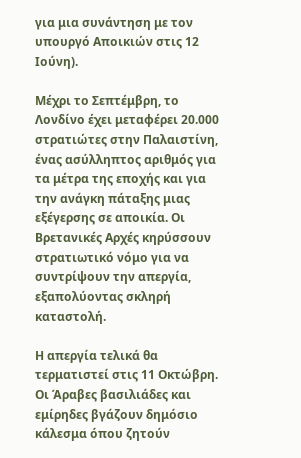για μια συνάντηση με τον υπουργό Αποικιών στις 12 Ιούνη).

Μέχρι το Σεπτέμβρη, το Λονδίνο έχει μεταφέρει 20.000 στρατιώτες στην Παλαιστίνη, ένας ασύλληπτος αριθμός για τα μέτρα της εποχής και για την ανάγκη πάταξης μιας εξέγερσης σε αποικία. Οι Βρετανικές Αρχές κηρύσσουν στρατιωτικό νόμο για να συντρίψουν την απεργία, εξαπολύοντας σκληρή καταστολή.

Η απεργία τελικά θα τερματιστεί στις 11 Οκτώβρη. Οι Άραβες βασιλιάδες και εμίρηδες βγάζουν δημόσιο κάλεσμα όπου ζητούν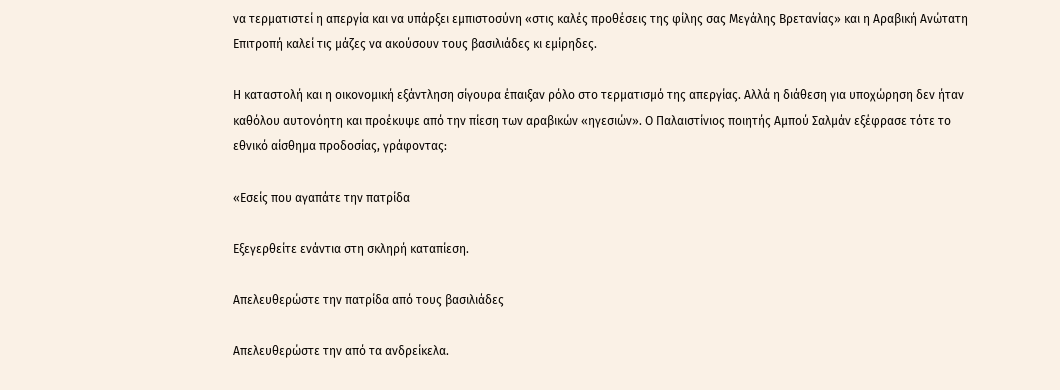να τερματιστεί η απεργία και να υπάρξει εμπιστοσύνη «στις καλές προθέσεις της φίλης σας Μεγάλης Βρετανίας» και η Αραβική Ανώτατη Επιτροπή καλεί τις μάζες να ακούσουν τους βασιλιάδες κι εμίρηδες.

Η καταστολή και η οικονομική εξάντληση σίγουρα έπαιξαν ρόλο στο τερματισμό της απεργίας. Αλλά η διάθεση για υποχώρηση δεν ήταν καθόλου αυτονόητη και προέκυψε από την πίεση των αραβικών «ηγεσιών». Ο Παλαιστίνιος ποιητής Αμπού Σαλμάν εξέφρασε τότε το εθνικό αίσθημα προδοσίας, γράφοντας:

«Εσείς που αγαπάτε την πατρίδα

Εξεγερθείτε ενάντια στη σκληρή καταπίεση.

Απελευθερώστε την πατρίδα από τους βασιλιάδες

Απελευθερώστε την από τα ανδρείκελα.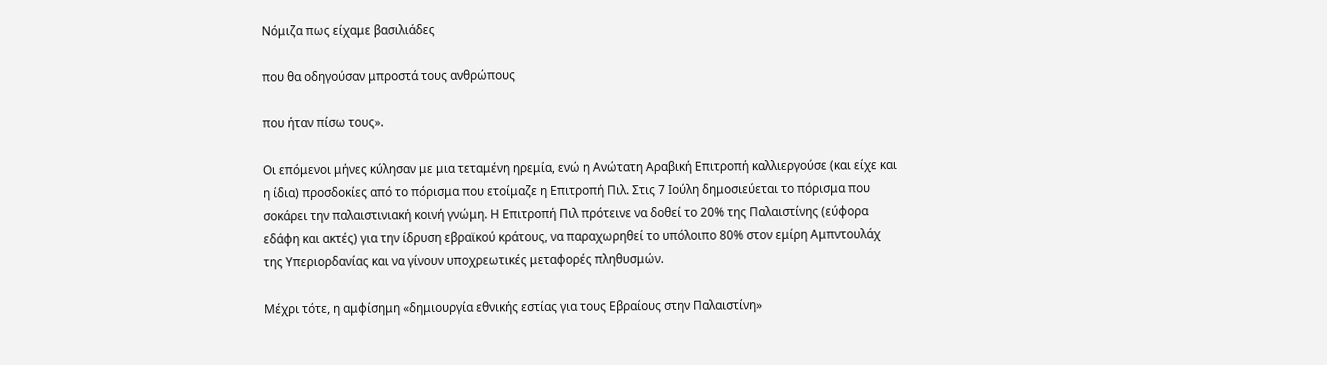Νόμιζα πως είχαμε βασιλιάδες

που θα οδηγούσαν μπροστά τους ανθρώπους

που ήταν πίσω τους».

Οι επόμενοι μήνες κύλησαν με μια τεταμένη ηρεμία, ενώ η Ανώτατη Αραβική Επιτροπή καλλιεργούσε (και είχε και η ίδια) προσδοκίες από το πόρισμα που ετοίμαζε η Επιτροπή Πιλ. Στις 7 Ιούλη δημοσιεύεται το πόρισμα που σοκάρει την παλαιστινιακή κοινή γνώμη. Η Επιτροπή Πιλ πρότεινε να δοθεί το 20% της Παλαιστίνης (εύφορα εδάφη και ακτές) για την ίδρυση εβραϊκού κράτους, να παραχωρηθεί το υπόλοιπο 80% στον εμίρη Αμπντουλάχ της Υπεριορδανίας και να γίνουν υποχρεωτικές μεταφορές πληθυσμών.

Μέχρι τότε, η αμφίσημη «δημιουργία εθνικής εστίας για τους Εβραίους στην Παλαιστίνη»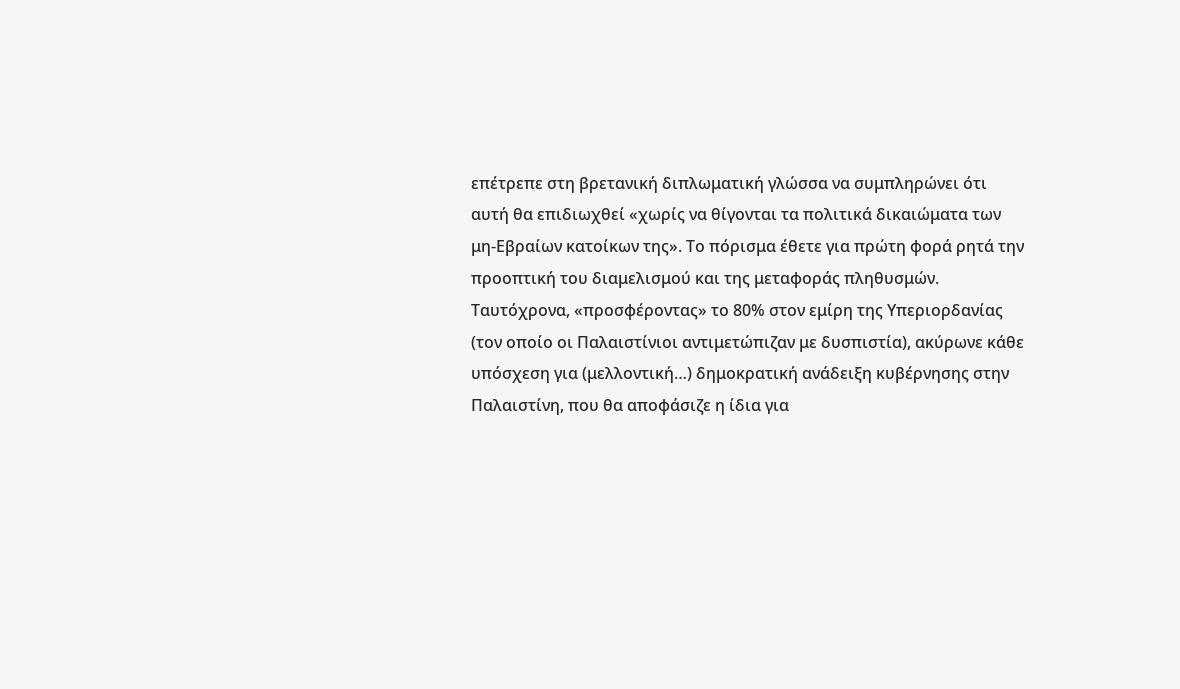επέτρεπε στη βρετανική διπλωματική γλώσσα να συμπληρώνει ότι αυτή θα επιδιωχθεί «χωρίς να θίγονται τα πολιτικά δικαιώματα των μη-Εβραίων κατοίκων της». Το πόρισμα έθετε για πρώτη φορά ρητά την προοπτική του διαμελισμού και της μεταφοράς πληθυσμών. Ταυτόχρονα, «προσφέροντας» το 80% στον εμίρη της Υπεριορδανίας (τον οποίο οι Παλαιστίνιοι αντιμετώπιζαν με δυσπιστία), ακύρωνε κάθε υπόσχεση για (μελλοντική…) δημοκρατική ανάδειξη κυβέρνησης στην Παλαιστίνη, που θα αποφάσιζε η ίδια για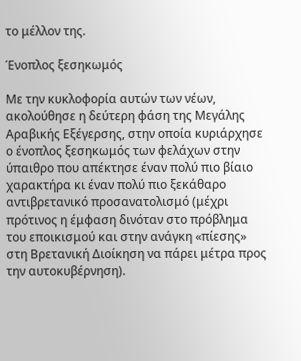το μέλλον της.

Ένοπλος ξεσηκωμός

Με την κυκλοφορία αυτών των νέων, ακολούθησε η δεύτερη φάση της Μεγάλης Αραβικής Εξέγερσης, στην οποία κυριάρχησε ο ένοπλος ξεσηκωμός των φελάχων στην ύπαιθρο που απέκτησε έναν πολύ πιο βίαιο χαρακτήρα κι έναν πολύ πιο ξεκάθαρο αντιβρετανικό προσανατολισμό (μέχρι πρότινος η έμφαση δινόταν στο πρόβλημα του εποικισμού και στην ανάγκη «πίεσης» στη Βρετανική Διοίκηση να πάρει μέτρα προς την αυτοκυβέρνηση).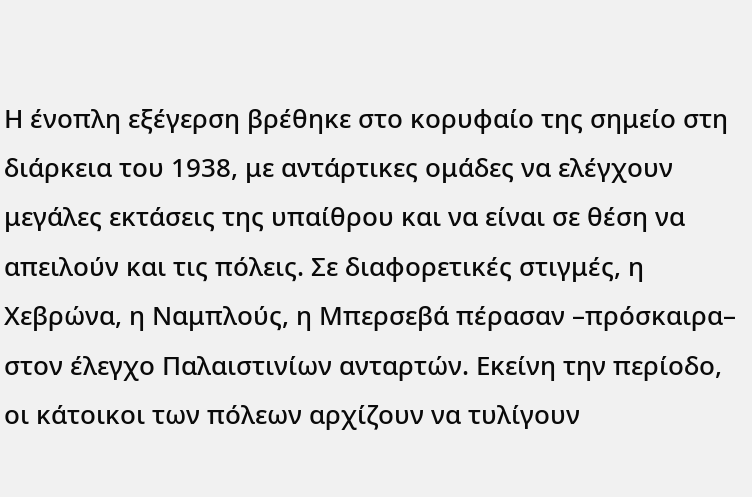Η ένοπλη εξέγερση βρέθηκε στο κορυφαίο της σημείο στη διάρκεια του 1938, με αντάρτικες ομάδες να ελέγχουν μεγάλες εκτάσεις της υπαίθρου και να είναι σε θέση να απειλούν και τις πόλεις. Σε διαφορετικές στιγμές, η Χεβρώνα, η Ναμπλούς, η Μπερσεβά πέρασαν –πρόσκαιρα– στον έλεγχο Παλαιστινίων ανταρτών. Εκείνη την περίοδο, οι κάτοικοι των πόλεων αρχίζουν να τυλίγουν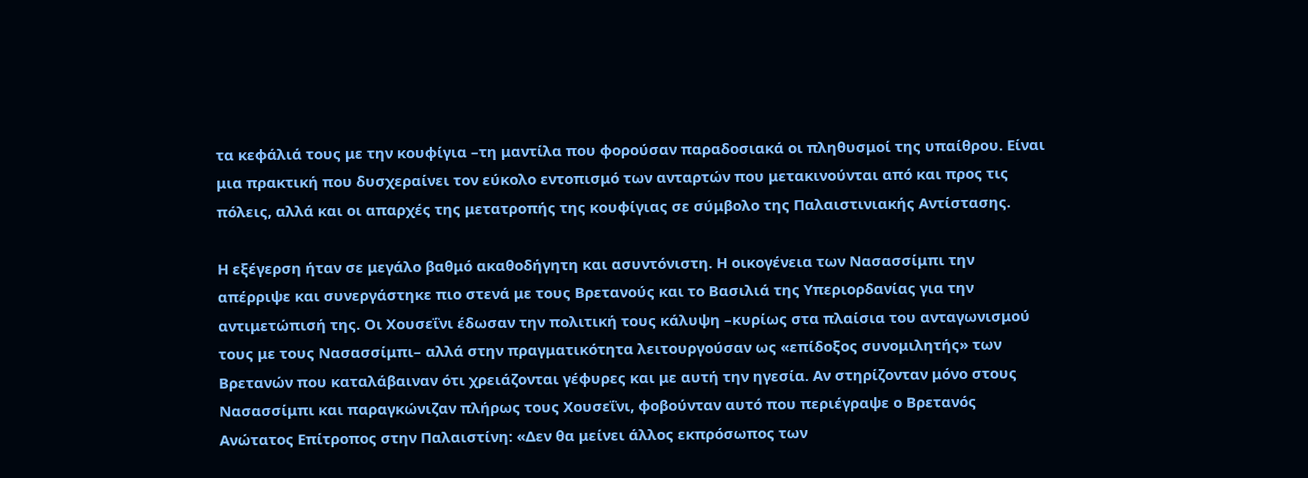τα κεφάλιά τους με την κουφίγια –τη μαντίλα που φορούσαν παραδοσιακά οι πληθυσμοί της υπαίθρου. Είναι μια πρακτική που δυσχεραίνει τον εύκολο εντοπισμό των ανταρτών που μετακινούνται από και προς τις πόλεις, αλλά και οι απαρχές της μετατροπής της κουφίγιας σε σύμβολο της Παλαιστινιακής Αντίστασης.

Η εξέγερση ήταν σε μεγάλο βαθμό ακαθοδήγητη και ασυντόνιστη. Η οικογένεια των Νασασσίμπι την απέρριψε και συνεργάστηκε πιο στενά με τους Βρετανούς και το Βασιλιά της Υπεριορδανίας για την αντιμετώπισή της. Οι Χουσεΐνι έδωσαν την πολιτική τους κάλυψη –κυρίως στα πλαίσια του ανταγωνισμού τους με τους Νασασσίμπι– αλλά στην πραγματικότητα λειτουργούσαν ως «επίδοξος συνομιλητής» των Βρετανών που καταλάβαιναν ότι χρειάζονται γέφυρες και με αυτή την ηγεσία. Αν στηρίζονταν μόνο στους Νασασσίμπι και παραγκώνιζαν πλήρως τους Χουσεΐνι, φοβούνταν αυτό που περιέγραψε ο Βρετανός Ανώτατος Επίτροπος στην Παλαιστίνη: «Δεν θα μείνει άλλος εκπρόσωπος των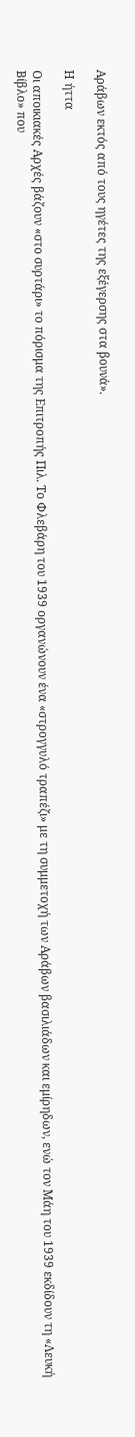Αράβων εκτός από τους ηγέτες της εξέγερσης στα βουνά».

Η ήττα

Οι αποικιακές Αρχές βάζουν «στο συρτάρι» το πόρισμα της Επιτροπής Πιλ. Το Φλεβάρη του 1939 οργανώνουν ένα «στρογγυλό τραπέζι» με τη συμμετοχή των Αράβων βασιλιάδων και εμίρηδων, ενώ τον Μάη του 1939 εκδίδουν τη «Λευκή Βίβλο» που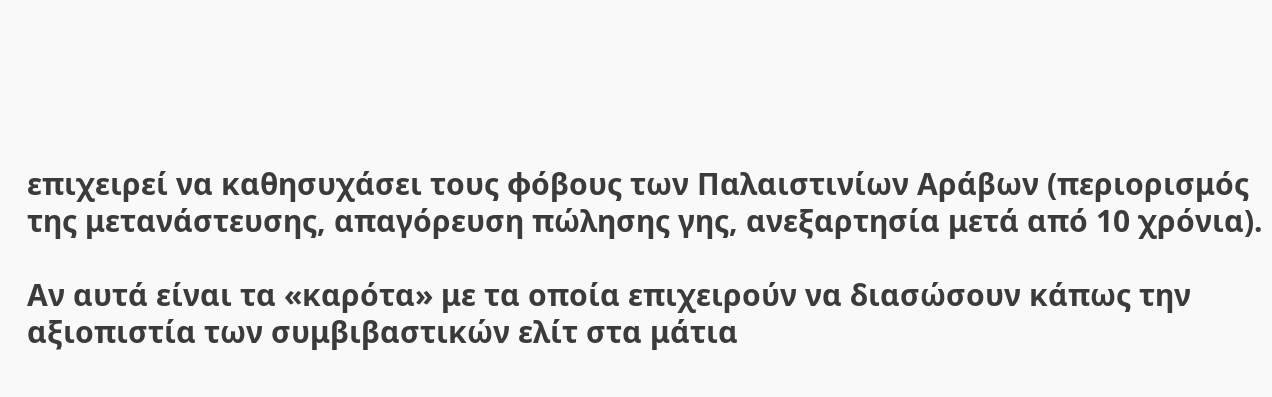επιχειρεί να καθησυχάσει τους φόβους των Παλαιστινίων Αράβων (περιορισμός της μετανάστευσης, απαγόρευση πώλησης γης, ανεξαρτησία μετά από 10 χρόνια).

Αν αυτά είναι τα «καρότα» με τα οποία επιχειρούν να διασώσουν κάπως την αξιοπιστία των συμβιβαστικών ελίτ στα μάτια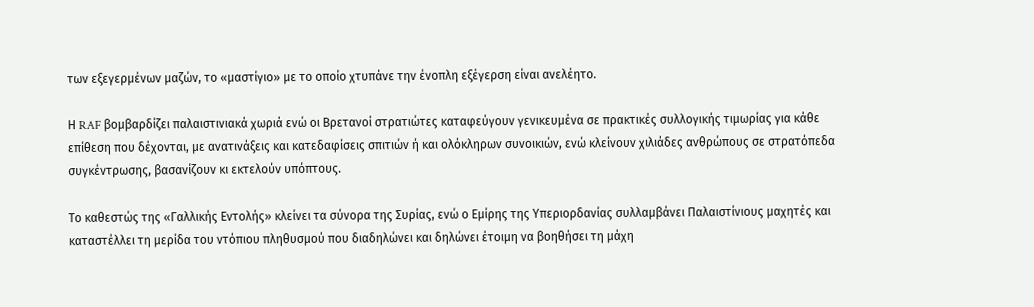των εξεγερμένων μαζών, το «μαστίγιο» με το οποίο χτυπάνε την ένοπλη εξέγερση είναι ανελέητο.

Η RAF βομβαρδίζει παλαιστινιακά χωριά ενώ οι Βρετανοί στρατιώτες καταφεύγουν γενικευμένα σε πρακτικές συλλογικής τιμωρίας για κάθε επίθεση που δέχονται, με ανατινάξεις και κατεδαφίσεις σπιτιών ή και ολόκληρων συνοικιών, ενώ κλείνουν χιλιάδες ανθρώπους σε στρατόπεδα συγκέντρωσης, βασανίζουν κι εκτελούν υπόπτους.

Το καθεστώς της «Γαλλικής Εντολής» κλείνει τα σύνορα της Συρίας, ενώ ο Εμίρης της Υπεριορδανίας συλλαμβάνει Παλαιστίνιους μαχητές και καταστέλλει τη μερίδα του ντόπιου πληθυσμού που διαδηλώνει και δηλώνει έτοιμη να βοηθήσει τη μάχη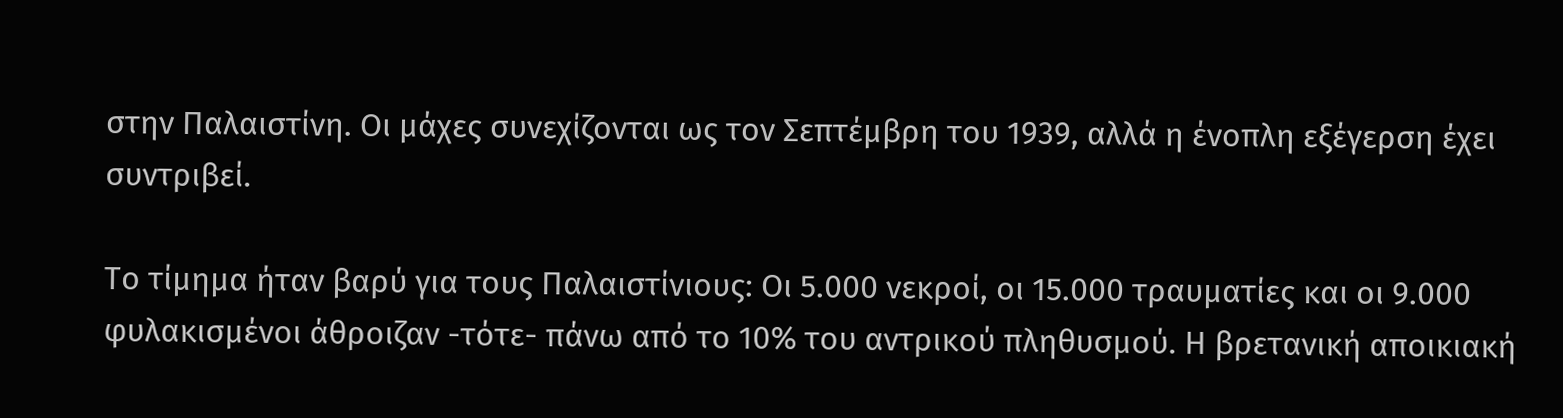στην Παλαιστίνη. Οι μάχες συνεχίζονται ως τον Σεπτέμβρη του 1939, αλλά η ένοπλη εξέγερση έχει συντριβεί.

Το τίμημα ήταν βαρύ για τους Παλαιστίνιους: Οι 5.000 νεκροί, οι 15.000 τραυματίες και οι 9.000 φυλακισμένοι άθροιζαν -τότε- πάνω από το 10% του αντρικού πληθυσμού. Η βρετανική αποικιακή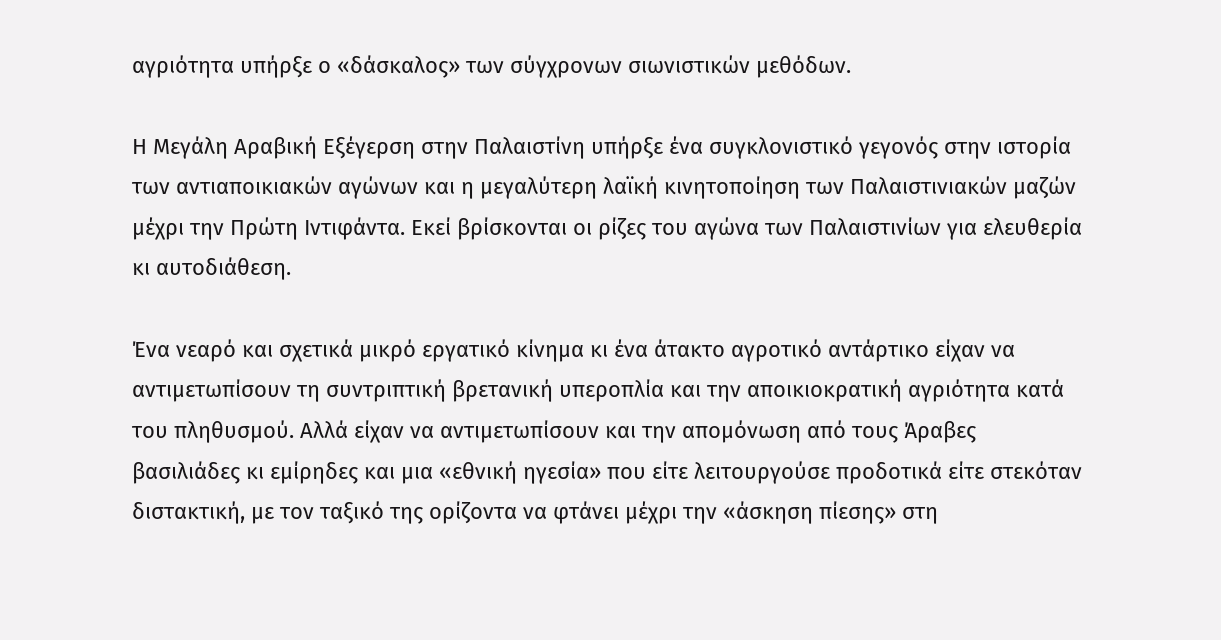αγριότητα υπήρξε ο «δάσκαλος» των σύγχρονων σιωνιστικών μεθόδων.

Η Μεγάλη Αραβική Εξέγερση στην Παλαιστίνη υπήρξε ένα συγκλονιστικό γεγονός στην ιστορία των αντιαποικιακών αγώνων και η μεγαλύτερη λαϊκή κινητοποίηση των Παλαιστινιακών μαζών μέχρι την Πρώτη Ιντιφάντα. Εκεί βρίσκονται οι ρίζες του αγώνα των Παλαιστινίων για ελευθερία κι αυτοδιάθεση.

Ένα νεαρό και σχετικά μικρό εργατικό κίνημα κι ένα άτακτο αγροτικό αντάρτικο είχαν να αντιμετωπίσουν τη συντριπτική βρετανική υπεροπλία και την αποικιοκρατική αγριότητα κατά του πληθυσμού. Αλλά είχαν να αντιμετωπίσουν και την απομόνωση από τους Άραβες βασιλιάδες κι εμίρηδες και μια «εθνική ηγεσία» που είτε λειτουργούσε προδοτικά είτε στεκόταν διστακτική, με τον ταξικό της ορίζοντα να φτάνει μέχρι την «άσκηση πίεσης» στη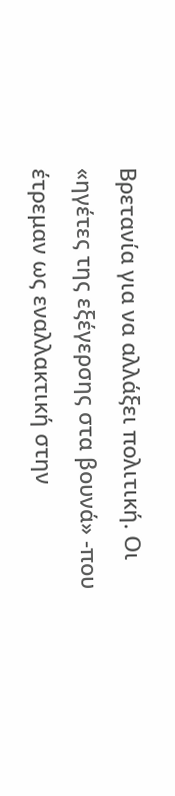Βρετανία για να αλλάξει πολιτική. Οι «ηγέτες της εξέγερσης στα βουνά» -που έτρεμαν ως εναλλακτική στην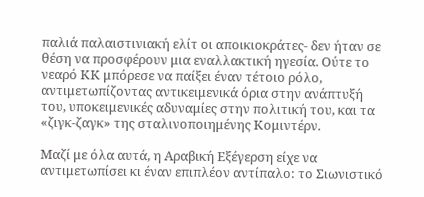παλιά παλαιστινιακή ελίτ οι αποικιοκράτες- δεν ήταν σε θέση να προσφέρουν μια εναλλακτική ηγεσία. Ούτε το νεαρό ΚΚ μπόρεσε να παίξει έναν τέτοιο ρόλο, αντιμετωπίζοντας αντικειμενικά όρια στην ανάπτυξή του, υποκειμενικές αδυναμίες στην πολιτική του, και τα «ζιγκ-ζαγκ» της σταλινοποιημένης Κομιντέρν.

Μαζί με όλα αυτά, η Αραβική Εξέγερση είχε να αντιμετωπίσει κι έναν επιπλέον αντίπαλο: το Σιωνιστικό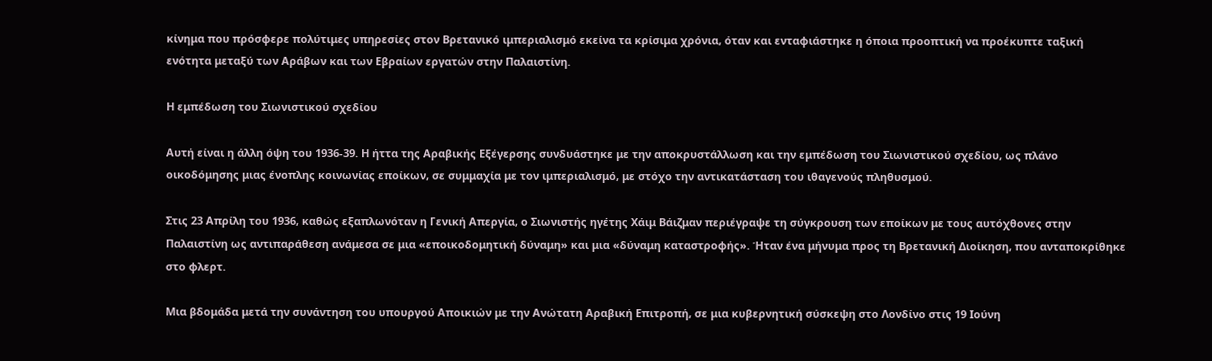κίνημα που πρόσφερε πολύτιμες υπηρεσίες στον Βρετανικό ιμπεριαλισμό εκείνα τα κρίσιμα χρόνια, όταν και ενταφιάστηκε η όποια προοπτική να προέκυπτε ταξική ενότητα μεταξύ των Αράβων και των Εβραίων εργατών στην Παλαιστίνη.

Η εμπέδωση του Σιωνιστικού σχεδίου

Αυτή είναι η άλλη όψη του 1936-39. Η ήττα της Αραβικής Εξέγερσης συνδυάστηκε με την αποκρυστάλλωση και την εμπέδωση του Σιωνιστικού σχεδίου, ως πλάνο οικοδόμησης μιας ένοπλης κοινωνίας εποίκων, σε συμμαχία με τον ιμπεριαλισμό, με στόχο την αντικατάσταση του ιθαγενούς πληθυσμού.

Στις 23 Απρίλη του 1936, καθώς εξαπλωνόταν η Γενική Απεργία, ο Σιωνιστής ηγέτης Χάιμ Βάιζμαν περιέγραψε τη σύγκρουση των εποίκων με τους αυτόχθονες στην Παλαιστίνη ως αντιπαράθεση ανάμεσα σε μια «εποικοδομητική δύναμη» και μια «δύναμη καταστροφής». Ήταν ένα μήνυμα προς τη Βρετανική Διοίκηση, που ανταποκρίθηκε στο φλερτ.

Μια βδομάδα μετά την συνάντηση του υπουργού Αποικιών με την Ανώτατη Αραβική Επιτροπή, σε μια κυβερνητική σύσκεψη στο Λονδίνο στις 19 Ιούνη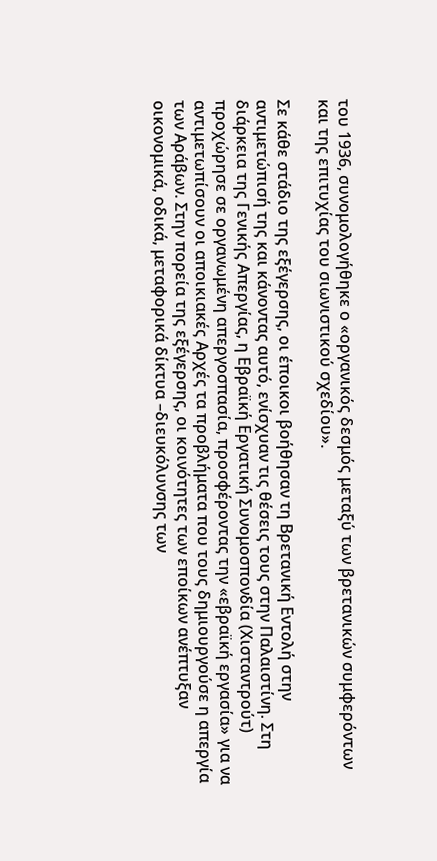του 1936, συνομολογήθηκε ο «οργανικός δεσμός μεταξύ των βρετανικών συμφερόντων και της επιτυχίας του σιωνιστικού σχεδίου».

Σε κάθε στάδιο της εξέγερσης, οι έποικοι βοήθησαν τη Βρετανική Εντολή στην αντιμετώπισή της και κάνοντας αυτό, ενίσχυαν τις θέσεις τους στην Παλαιστίνη. Στη διάρκεια της Γενικής Απεργίας, η Εβραϊκή Εργατική Συνομοσπονδία (Χισταντρούτ) προχώρησε σε οργανωμένη απεργοσπασία, προσφέροντας την «εβραϊκή εργασία» για να αντιμετωπίσουν οι αποικιακές Αρχές τα προβλήματα που τους δημιουργούσε η απεργία των Αράβων. Στην πορεία της εξέγερσης, οι κοινότητες των εποίκων ανέπτυξαν οικονομικά, οδικά, μεταφορικά δίκτυα –διευκόλυνσης των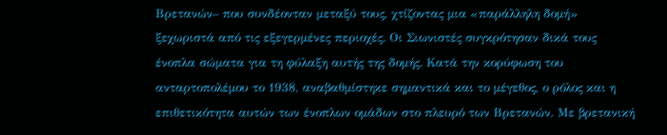Βρετανών– που συνδέονταν μεταξύ τους, χτίζοντας μια «παράλληλη δομή» ξεχωριστά από τις εξεγερμένες περιοχές. Οι Σιωνιστές συγκρότησαν δικά τους ένοπλα σώματα για τη φύλαξη αυτής της δομής. Κατά την κορύφωση του ανταρτοπολέμου το 1938, αναβαθμίστηκε σημαντικά και το μέγεθος, ο ρόλος και η επιθετικότητα αυτών των ένοπλων ομάδων στο πλευρό των Βρετανών. Με βρετανική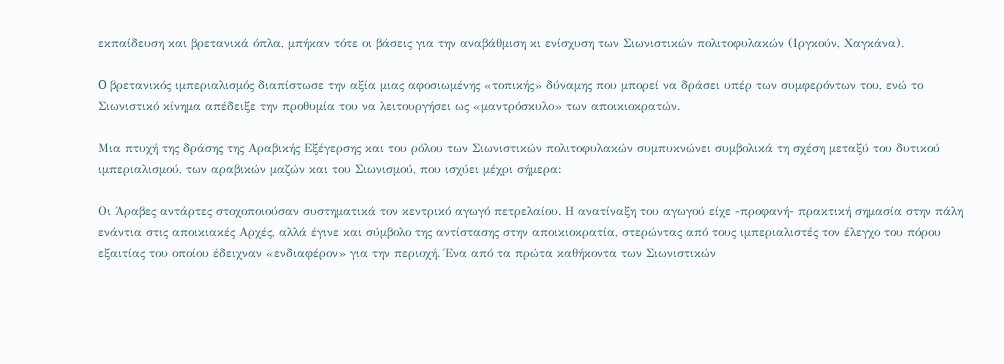εκπαίδευση και βρετανικά όπλα, μπήκαν τότε οι βάσεις για την αναβάθμιση κι ενίσχυση των Σιωνιστικών πολιτοφυλακών (Ιργκούν, Χαγκάνα).

O βρετανικός ιμπεριαλισμός διαπίστωσε την αξία μιας αφοσιωμένης «τοπικής» δύναμης που μπορεί να δράσει υπέρ των συμφερόντων του, ενώ το Σιωνιστικό κίνημα απέδειξε την προθυμία του να λειτουργήσει ως «μαντρόσκυλο» των αποικιοκρατών.

Μια πτυχή της δράσης της Αραβικής Εξέγερσης και του ρόλου των Σιωνιστικών πολιτοφυλακών συμπυκνώνει συμβολικά τη σχέση μεταξύ του δυτικού ιμπεριαλισμού, των αραβικών μαζών και του Σιωνισμού, που ισχύει μέχρι σήμερα:

Οι Άραβες αντάρτες στοχοποιούσαν συστηματικά τον κεντρικό αγωγό πετρελαίου. Η ανατίναξη του αγωγού είχε -προφανή- πρακτική σημασία στην πάλη ενάντια στις αποικιακές Αρχές, αλλά έγινε και σύμβολο της αντίστασης στην αποικιοκρατία, στερώντας από τους ιμπεριαλιστές τον έλεγχο του πόρου εξαιτίας του οποίου έδειχναν «ενδιαφέρον» για την περιοχή. Ένα από τα πρώτα καθήκοντα των Σιωνιστικών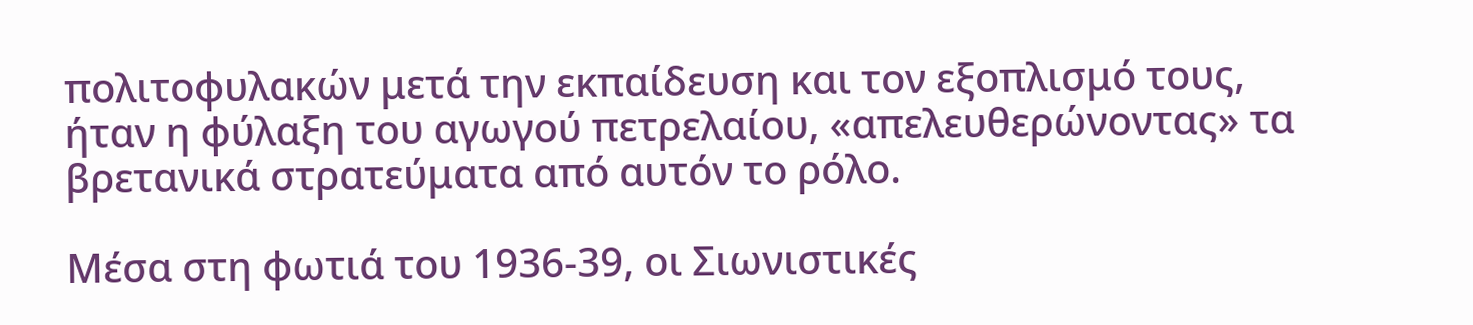πολιτοφυλακών μετά την εκπαίδευση και τον εξοπλισμό τους, ήταν η φύλαξη του αγωγού πετρελαίου, «απελευθερώνοντας» τα βρετανικά στρατεύματα από αυτόν το ρόλο.

Μέσα στη φωτιά του 1936-39, οι Σιωνιστικές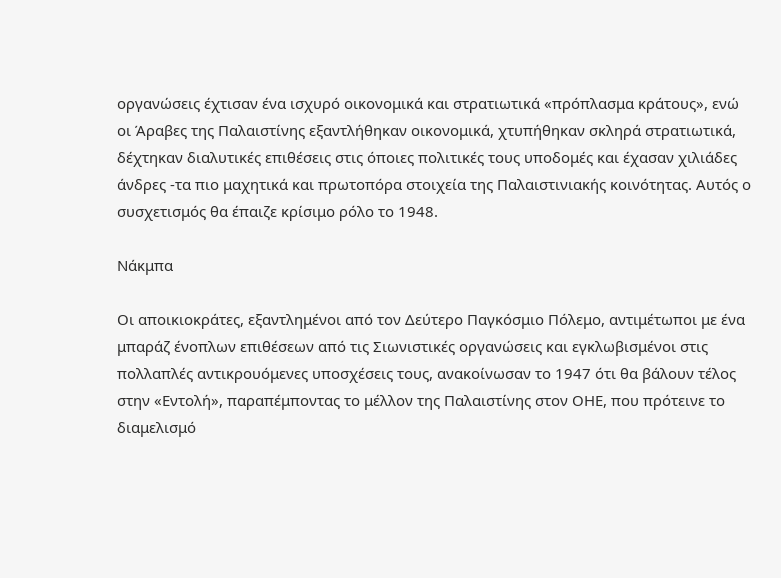οργανώσεις έχτισαν ένα ισχυρό οικονομικά και στρατιωτικά «πρόπλασμα κράτους», ενώ οι Άραβες της Παλαιστίνης εξαντλήθηκαν οικονομικά, χτυπήθηκαν σκληρά στρατιωτικά, δέχτηκαν διαλυτικές επιθέσεις στις όποιες πολιτικές τους υποδομές και έχασαν χιλιάδες άνδρες -τα πιο μαχητικά και πρωτοπόρα στοιχεία της Παλαιστινιακής κοινότητας. Αυτός ο συσχετισμός θα έπαιζε κρίσιμο ρόλο το 1948.

Νάκμπα

Οι αποικιοκράτες, εξαντλημένοι από τον Δεύτερο Παγκόσμιο Πόλεμο, αντιμέτωποι με ένα μπαράζ ένοπλων επιθέσεων από τις Σιωνιστικές οργανώσεις και εγκλωβισμένοι στις πολλαπλές αντικρουόμενες υποσχέσεις τους, ανακοίνωσαν το 1947 ότι θα βάλουν τέλος στην «Εντολή», παραπέμποντας το μέλλον της Παλαιστίνης στον ΟΗΕ, που πρότεινε το διαμελισμό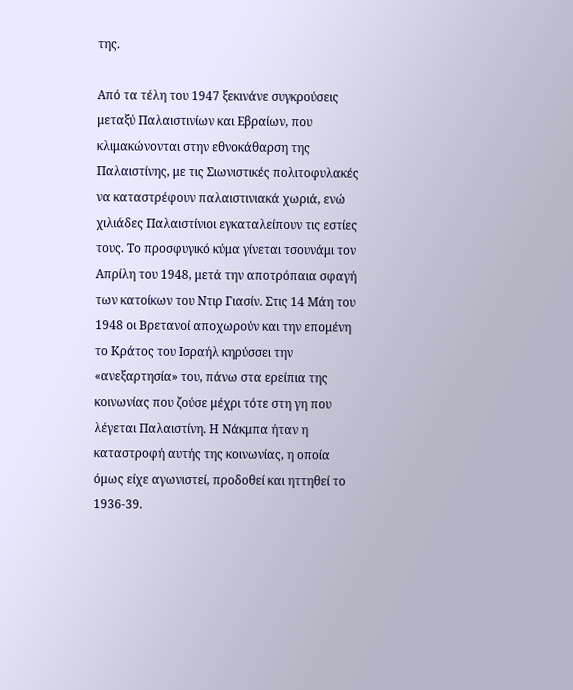της.

Από τα τέλη του 1947 ξεκινάνε συγκρούσεις μεταξύ Παλαιστινίων και Εβραίων, που κλιμακώνονται στην εθνοκάθαρση της Παλαιστίνης, με τις Σιωνιστικές πολιτοφυλακές να καταστρέφουν παλαιστινιακά χωριά, ενώ χιλιάδες Παλαιστίνιοι εγκαταλείπουν τις εστίες τους. Το προσφυγικό κύμα γίνεται τσουνάμι τον Απρίλη του 1948, μετά την αποτρόπαια σφαγή των κατοίκων του Ντιρ Γιασίν. Στις 14 Μάη του 1948 οι Βρετανοί αποχωρούν και την επομένη το Κράτος του Ισραήλ κηρύσσει την «ανεξαρτησία» του, πάνω στα ερείπια της κοινωνίας που ζούσε μέχρι τότε στη γη που λέγεται Παλαιστίνη. Η Νάκμπα ήταν η καταστροφή αυτής της κοινωνίας, η οποία όμως είχε αγωνιστεί, προδοθεί και ηττηθεί το 1936-39.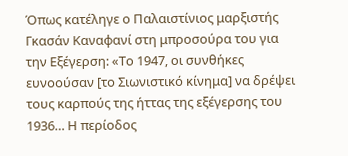Όπως κατέληγε ο Παλαιστίνιος μαρξιστής Γκασάν Καναφανί στη μπροσούρα του για την Εξέγερση: «Το 1947, οι συνθήκες ευνοούσαν [το Σιωνιστικό κίνημα] να δρέψει τους καρπούς της ήττας της εξέγερσης του 1936… Η περίοδος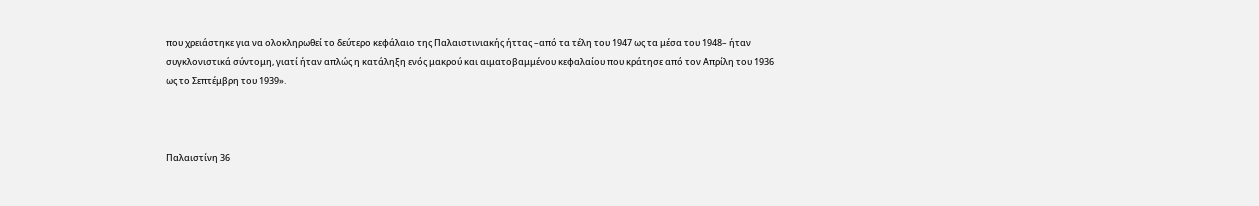που χρειάστηκε για να ολοκληρωθεί το δεύτερο κεφάλαιο της Παλαιστινιακής ήττας –από τα τέλη του 1947 ως τα μέσα του 1948– ήταν συγκλονιστικά σύντομη, γιατί ήταν απλώς η κατάληξη ενός μακρού και αιματοβαμμένου κεφαλαίου που κράτησε από τον Απρίλη του 1936 ως το Σεπτέμβρη του 1939».



Παλαιστίνη 36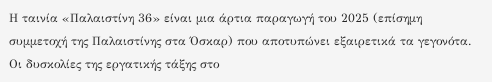Η ταινία «Παλαιστίνη 36» είναι μια άρτια παραγωγή του 2025 (επίσημη συμμετοχή της Παλαιστίνης στα Όσκαρ) που αποτυπώνει εξαιρετικά τα γεγονότα. Οι δυσκολίες της εργατικής τάξης στο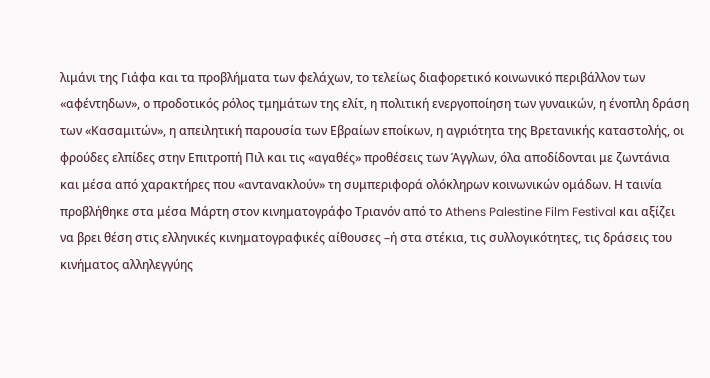λιμάνι της Γιάφα και τα προβλήματα των φελάχων, το τελείως διαφορετικό κοινωνικό περιβάλλον των «αφέντηδων», ο προδοτικός ρόλος τμημάτων της ελίτ, η πολιτική ενεργοποίηση των γυναικών, η ένοπλη δράση των «Κασαμιτών», η απειλητική παρουσία των Εβραίων εποίκων, η αγριότητα της Βρετανικής καταστολής, οι φρούδες ελπίδες στην Επιτροπή Πιλ και τις «αγαθές» προθέσεις των Άγγλων, όλα αποδίδονται με ζωντάνια και μέσα από χαρακτήρες που «αντανακλούν» τη συμπεριφορά ολόκληρων κοινωνικών ομάδων. Η ταινία προβλήθηκε στα μέσα Μάρτη στον κινηματογράφο Τριανόν από το Athens Palestine Film Festival και αξίζει να βρει θέση στις ελληνικές κινηματογραφικές αίθουσες –ή στα στέκια, τις συλλογικότητες, τις δράσεις του κινήματος αλληλεγγύης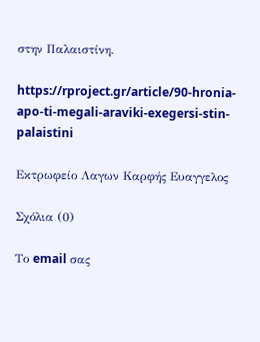στην Παλαιστίνη.

https://rproject.gr/article/90-hronia-apo-ti-megali-araviki-exegersi-stin-palaistini

Εκτρωφείο Λαγων Καρφής Ευαγγελος

Σχόλια (0)

Το email σας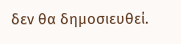δεν θα δημοσιευθεί.